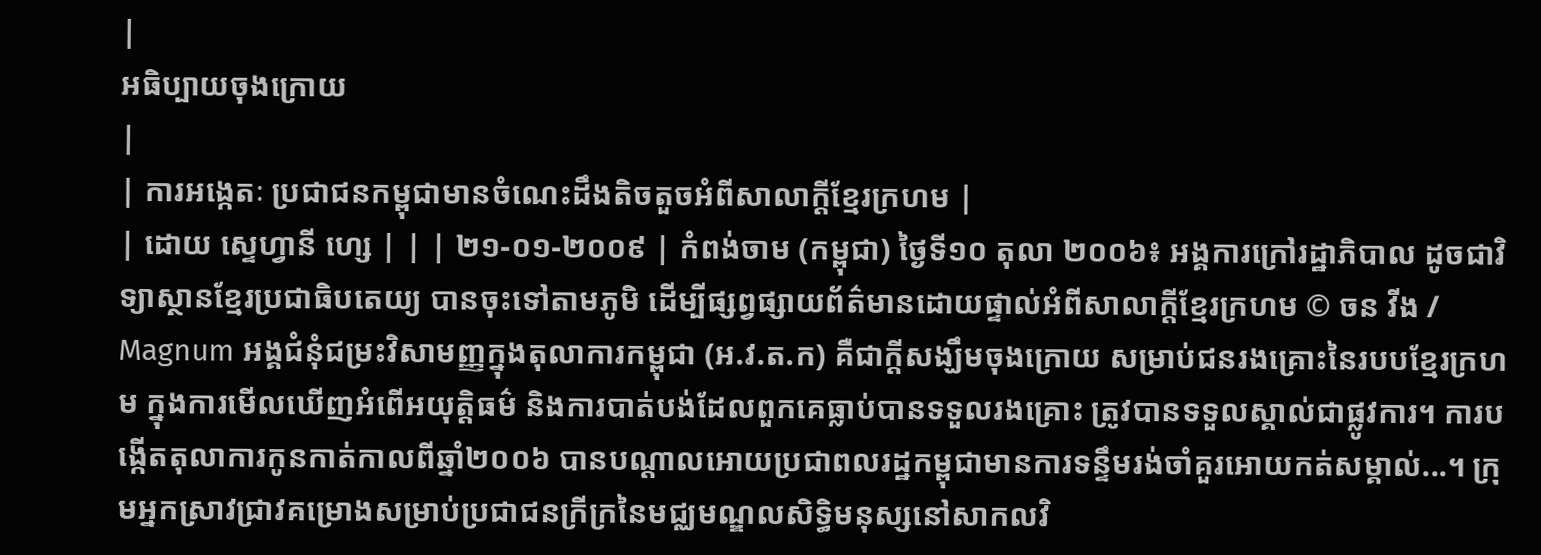|
អធិប្បាយចុងក្រោយ
|
| ការអង្កេតៈ ប្រជាជនកម្ពុជាមានចំណេះដឹងតិចតួចអំពីសាលាក្តីខ្មែរក្រហម |
| ដោយ ស្ទេហ្វានី ហ្សេ | | | ២១-០១-២០០៩ | កំពង់ចាម (កម្ពុជា) ថ្ងៃទី១០ តុលា ២០០៦៖ អង្គការក្រៅរដ្ឋាភិបាល ដូចជាវិទ្យាស្ថានខ្មែរប្រជាធិបតេយ្យ បានចុះទៅតាមភូមិ ដើម្បីផ្សព្វផ្សាយព័ត៌មានដោយផ្ទាល់អំពីសាលាក្តីខ្មែរក្រហម © ចន វីង / Magnum អង្គជំនុំជម្រះវិសាមញ្ញក្នុងតុលាការកម្ពុជា (អ.វ.ត.ក) គឺជាក្តីសង្ឃឹមចុងក្រោយ សម្រាប់ជនរងគ្រោះនៃរបបខ្មែរក្រហម ក្នុងការមើលឃើញអំពើអយុត្តិធម៌ និងការបាត់បង់ដែលពួកគេធ្លាប់បានទទួលរងគ្រោះ ត្រូវបានទទួលស្គាល់ជាផ្លូវការ។ ការបង្កើតតុលាការកូនកាត់កាលពីឆ្នាំ២០០៦ បានបណ្តាលអោយប្រជាពលរដ្ឋកម្ពុជាមានការទន្ទឹមរង់ចាំគួរអោយកត់សម្គាល់...។ ក្រុមអ្នកស្រាវជ្រាវគម្រោងសម្រាប់ប្រជាជនក្រីក្រនៃមជ្ឈមណ្ឌលសិទ្ធិមនុស្សនៅសាកលវិ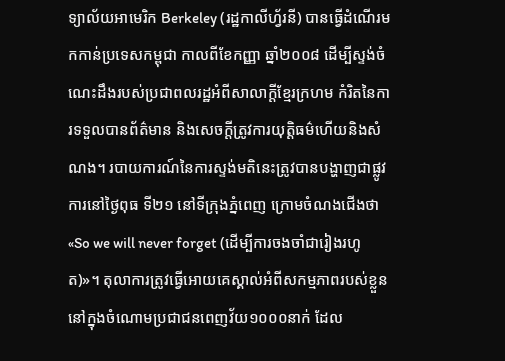ទ្យាល័យអាមេរិក Berkeley (រដ្ឋកាលីហ្វ័រនី) បានធ្វើដំណើរមកកាន់ប្រទេសកម្ពុជា កាលពីខែកញ្ញា ឆ្នាំ២០០៨ ដើម្បីស្ទង់ចំណេះដឹងរបស់ប្រជាពលរដ្ឋអំពីសាលាក្តីខ្មែរក្រហម កំរិតនៃការទទួលបានព័ត៌មាន និងសេចក្តីត្រូវការយុត្តិធម៌ហើយនិងសំណង។ របាយការណ៍នៃការស្ទង់មតិនេះត្រូវបានបង្ហាញជាផ្លូវការនៅថ្ងៃពុធ ទី២១ នៅទីក្រុងភ្នំពេញ ក្រោមចំណងជើងថា «So we will never forget (ដើម្បីការចងចាំជារៀងរហូត)»។ តុលាការត្រូវធ្វើអោយគេស្គាល់អំពីសកម្មភាពរបស់ខ្លួន នៅក្នុងចំណោមប្រជាជនពេញវ័យ១០០០នាក់ ដែល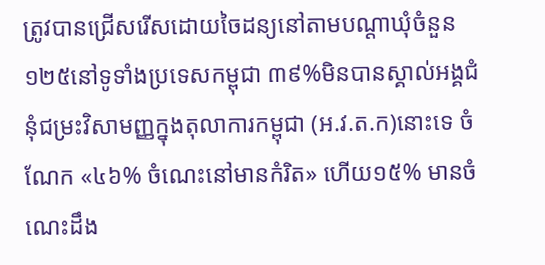ត្រូវបានជ្រើសរើសដោយចៃដន្យនៅតាមបណ្តាឃុំចំនួន១២៥នៅទូទាំងប្រទេសកម្ពុជា ៣៩%មិនបានស្គាល់អង្គជំនុំជម្រះវិសាមញ្ញក្នុងតុលាការកម្ពុជា (អ.វ.ត.ក)នោះទេ ចំណែក «៤៦% ចំណេះនៅមានកំរិត» ហើយ១៥% មានចំណេះដឹង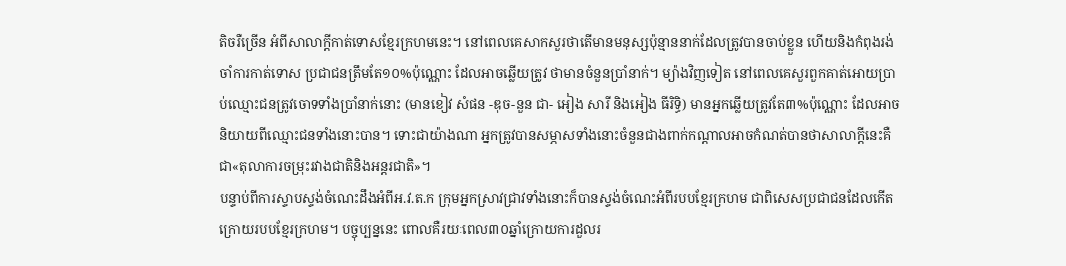តិចរឺច្រើន អំពីសាលាក្តីកាត់ទោសខ្មែរក្រហមនេះ។ នៅពេលគេសាកសួរថាតើមានមនុស្សប៉ុន្មាននាក់ដែលត្រូវបានចាប់ខ្លួន ហើយនិងកំពុងរង់ចាំការកាត់ទោស ប្រជាជនត្រឹមតែ១០%ប៉ុណ្ណោះ ដែលអាចឆ្លើយត្រូវ ថាមានចំនួនប្រាំនាក់។ ម្យ៉ាងវិញទៀត នៅពេលគេសួរពួកគាត់អោយប្រាប់ឈ្មោះជនត្រូវចោទទាំងប្រាំនាក់នោះ (មានខៀវ សំផន -ឌុច-នួន ជា- អៀង សារី និងអៀង ធីរិទ្ធិ) មានអ្នកឆ្លើយត្រូវតែ៣%ប៉ុណ្ណោះ ដែលអាចនិយាយពីឈ្មោះជនទាំងនោះបាន។ ទោះជាយ៉ាងណា អ្នកត្រូវបានសម្ភាសទាំងនោះចំនួនជាងពាក់កណ្តាលអាចកំណត់បានថាសាលាក្តីនេះគឺជា«តុលាការចម្រុះរវាងជាតិនិងអន្តរជាតិ»។
បន្ទាប់ពីការស្ទាបស្ទង់ចំណេះដឹងអំពីអ.វ.ត.ក ក្រុមអ្នកស្រាវជ្រាវទាំងនោះក៏បានស្ទង់ចំណេះអំពីរបបខ្មែរក្រហម ជាពិសេសប្រជាជនដែលកើតក្រោយរបបខ្មែរក្រហម។ បច្ចុប្បន្ននេះ ពោលគឺរយៈពេល៣០ឆ្នាំក្រោយការដួលរ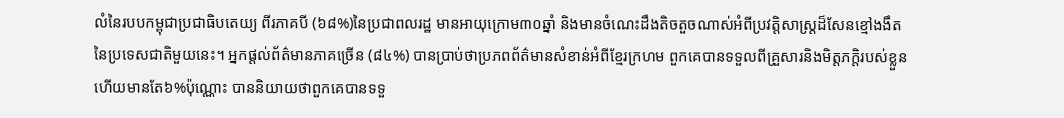លំនៃរបបកម្ពុជាប្រជាធិបតេយ្យ ពីរភាគបី (៦៨%)នៃប្រជាពលរដ្ឋ មានអាយុក្រោម៣០ឆ្នាំ និងមានចំណេះដឹងតិចតួចណាស់អំពីប្រវត្តិសាស្រ្តដ៏សែនខ្មៅងងឹតនៃប្រទេសជាតិមួយនេះ។ អ្នកផ្តល់ព័ត៌មានភាគច្រើន (៨៤%) បានប្រាប់ថាប្រភពព័ត៌មានសំខាន់អំពីខ្មែរក្រហម ពួកគេបានទទួលពីគ្រួសារនិងមិត្តភក្តិរបស់ខ្លួន ហើយមានតែ៦%ប៉ុណ្ណោះ បាននិយាយថាពួកគេបានទទួ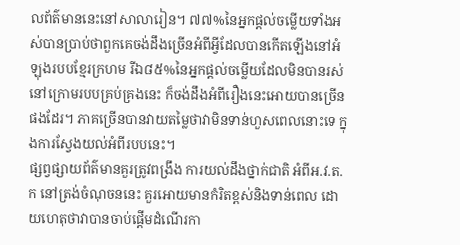លព័ត៌មាននេះនៅសាលារៀន។ ៧៧%នៃអ្នកផ្តល់ចម្លើយទាំងអស់បានប្រាប់ថាពួកគេចង់ដឹងច្រើនអំពីអ្វីដែលបានកើតឡើងនៅអំឡុងរបបខ្មែរក្រហម រីឯ៨៥%នៃអ្នកផ្តល់ចម្លើយដែលមិនបានរស់នៅក្រោមរបបគ្រប់គ្រងនេះ ក៏ចង់ដឹងអំពីរឿងនេះអោយបានច្រើនផងដែរ។ ភាគច្រើនបានវាយតម្លៃថាវាមិនទាន់ហួសពេលនោះទេ ក្នុងការស្វែងយល់អំពីរបបនេះ។
ផ្សព្វផ្សាយព័ត៌មានគួរត្រូវពង្រឹង ការយល់ដឹងថ្នាក់ជាតិ អំពីអ.វ.ត.ក នៅត្រង់ចំណុចននេះ គួរអោយមានកំរិតខ្ពស់និងទាន់ពេល ដោយហេតុថាវាបានចាប់ផ្តើមដំណើរកា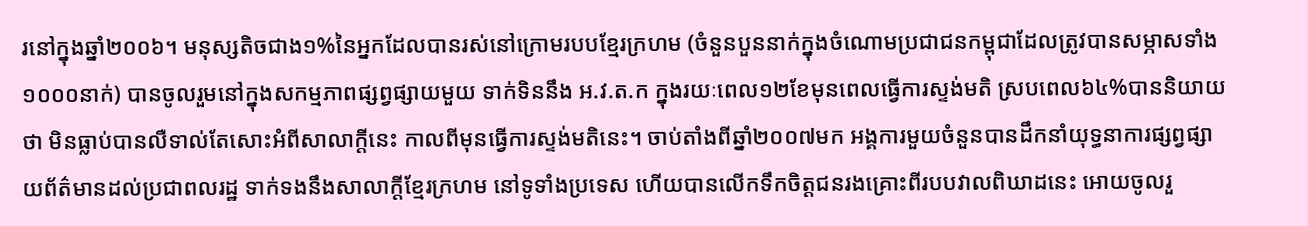រនៅក្នុងឆ្នាំ២០០៦។ មនុស្សតិចជាង១%នៃអ្នកដែលបានរស់នៅក្រោមរបបខ្មែរក្រហម (ចំនួនបួននាក់ក្នុងចំណោមប្រជាជនកម្ពុជាដែលត្រូវបានសម្ភាសទាំង១០០០នាក់) បានចូលរួមនៅក្នុងសកម្មភាពផ្សព្វផ្សាយមួយ ទាក់ទិននឹង អ.វ.ត.ក ក្នុងរយៈពេល១២ខែមុនពេលធ្វើការស្ទង់មតិ ស្របពេល៦៤%បាននិយាយថា មិនធ្លាប់បានលឺទាល់តែសោះអំពីសាលាក្តីនេះ កាលពីមុនធ្វើការស្ទង់មតិនេះ។ ចាប់តាំងពីឆ្នាំ២០០៧មក អង្គការមួយចំនួនបានដឹកនាំយុទ្ធនាការផ្សព្វផ្សាយព័ត៌មានដល់ប្រជាពលរដ្ឋ ទាក់ទងនឹងសាលាក្តីខ្មែរក្រហម នៅទូទាំងប្រទេស ហើយបានលើកទឹកចិត្តជនរងគ្រោះពីរបបវាលពិឃាដនេះ អោយចូលរួ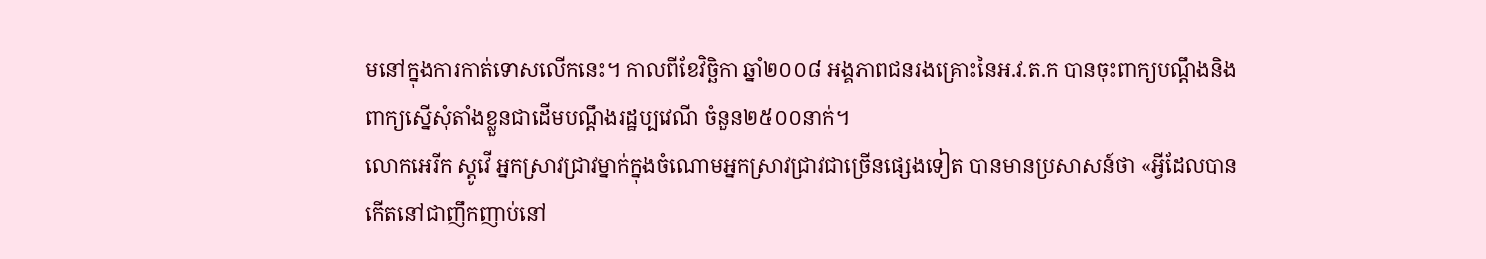មនៅក្នុងការកាត់ទោសលើកនេះ។ កាលពីខែវិច្ឆិកា ឆ្នាំ២០០៨ អង្គភាពជនរងគ្រោះនៃអ.វ.ត.ក បានចុះពាក្យបណ្តឹងនិងពាក្យស្នើសុំតាំងខ្លួនជាដើមបណ្តឹងរដ្ឋប្បវេណី ចំនួន២៥០០នាក់។
លោកអេរីក ស្តូវើ អ្នកស្រាវជ្រាវម្នាក់ក្នុងចំណោមអ្នកស្រាវជ្រាវជាច្រើនផ្សេងទៀត បានមានប្រសាសន៍ថា «អ្វីដែលបានកើតនៅជាញឹកញាប់នៅ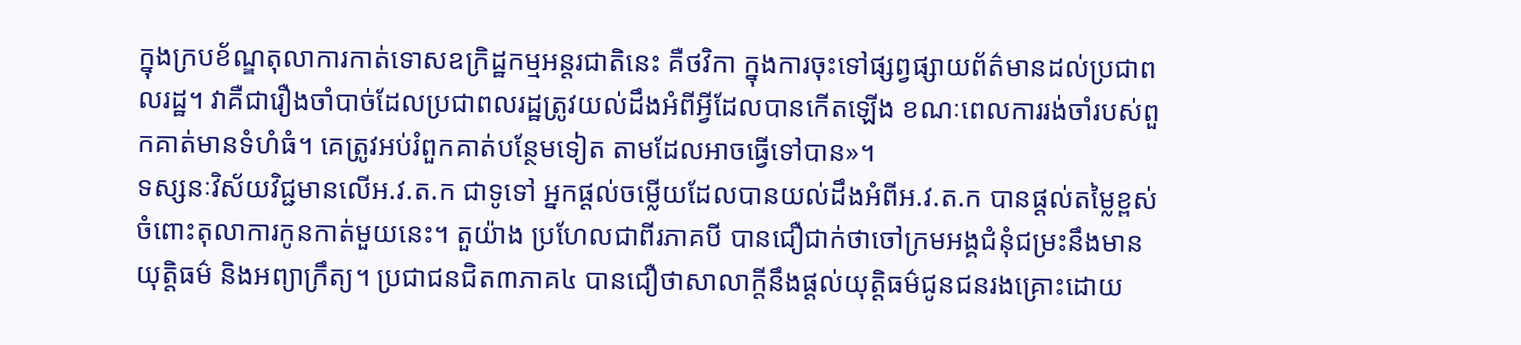ក្នុងក្របខ័ណ្ឌតុលាការកាត់ទោសឧក្រិដ្ឋកម្មអន្តរជាតិនេះ គឺថវិកា ក្នុងការចុះទៅផ្សព្វផ្សាយព័ត៌មានដល់ប្រជាពលរដ្ឋ។ វាគឺជារឿងចាំបាច់ដែលប្រជាពលរដ្ឋត្រូវយល់ដឹងអំពីអ្វីដែលបានកើតឡើង ខណៈពេលការរង់ចាំរបស់ពួកគាត់មានទំហំធំ។ គេត្រូវអប់រំពួកគាត់បន្ថែមទៀត តាមដែលអាចធ្វើទៅបាន»។
ទស្សនៈវិស័យវិជ្ជមានលើអ.វ.ត.ក ជាទូទៅ អ្នកផ្តល់ចម្លើយដែលបានយល់ដឹងអំពីអ.វ.ត.ក បានផ្តល់តម្លៃខ្ពស់ចំពោះតុលាការកូនកាត់មួយនេះ។ តួយ៉ាង ប្រហែលជាពីរភាគបី បានជឿជាក់ថាចៅក្រមអង្គជំនុំជម្រះនឹងមានយុត្តិធម៌ និងអព្យាក្រឹត្យ។ ប្រជាជនជិត៣ភាគ៤ បានជឿថាសាលាក្តីនឹងផ្តល់យុត្តិធម៌ជូនជនរងគ្រោះដោយ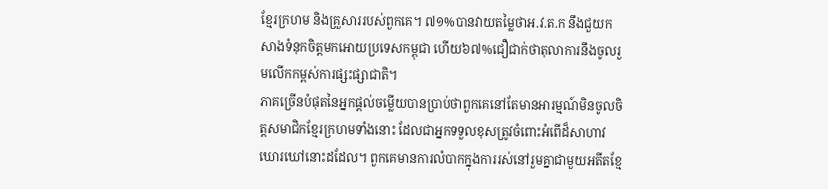ខ្មែរក្រហម និងគ្រួសាររបស់ពួកគេ។ ៧១%បានវាយតម្លៃថាអ.វ.ត.ក នឹងជួយកសាងទំនុកចិត្តមកអោយប្រទេសកម្ពុជា ហើយ៦៧%ជឿជាក់ថាតុលាការនឹងចូលរួមលើកកម្ពស់ការផ្សះផ្សាជាតិ។
ភាគច្រើនបំផុតនៃអ្នកផ្តល់ចម្លើយបានប្រាប់ថាពួកគេនៅតែមានអារម្មណ៍មិនចូលចិត្តសមាជិកខ្មែរក្រហមទាំងនោះ ដែលជាអ្នកទទួលខុសត្រូវចំពោះអំពើដ៏សាហាវឃោរឃៅនោះដដែល។ ពួកគេមានការលំបាកក្នុងការរស់នៅរួមគ្នាជាមួយអតីតខ្មែ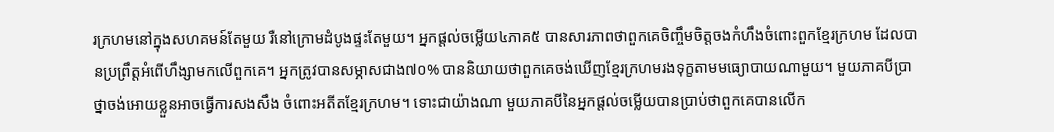រក្រហមនៅក្នុងសហគមន៍តែមួយ រឺនៅក្រោមដំបូងផ្ទះតែមួយ។ អ្នកផ្តល់ចម្លើយ៤ភាគ៥ បានសារភាពថាពួកគេចិញ្ចឹមចិត្តចងកំហឹងចំពោះពួកខ្មែរក្រហម ដែលបានប្រព្រឹត្តអំពើហឹង្សាមកលើពួកគេ។ អ្នកត្រូវបានសម្ភាសជាង៧០% បាននិយាយថាពួកគេចង់ឃើញខ្មែរក្រហមរងទុក្ខតាមមធ្យោបាយណាមួយ។ មួយភាគបីប្រាថ្នាចង់អោយខ្លួនអាចធ្វើការសងសឹង ចំពោះអតីតខ្មែរក្រហម។ ទោះជាយ៉ាងណា មួយភាគបីនៃអ្នកផ្តល់ចម្លើយបានប្រាប់ថាពួកគេបានលើក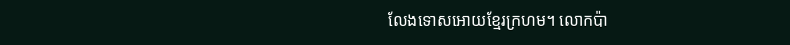លែងទោសអោយខ្មែរក្រហម។ លោកប៉ា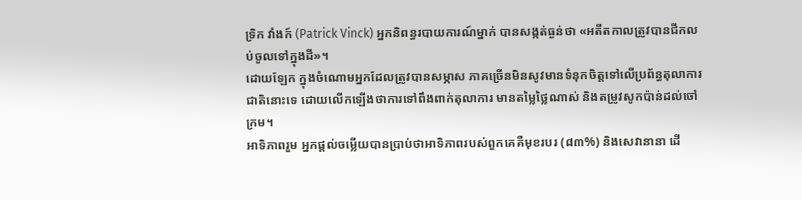ទ្រិក វាំងក៍ (Patrick Vinck) អ្នកនិពន្ធរបាយការណ៍ម្នាក់ បានសង្កត់ធ្ងន់ថា «អតីតកាលត្រូវបានជីកលប់ចូលទៅក្នុងដី»។
ដោយឡែក ក្នុងចំណោមអ្នកដែលត្រូវបានសម្ភាស ភាគច្រើនមិនសូវមានទំនុកចិត្តទៅលើប្រព័ន្ធតុលាការជាតិនោះទេ ដោយលើកឡើងថាការទៅពឹងពាក់តុលាការ មានតម្លៃថ្លៃណាស់ និងតម្រូវសូកប៉ាន់ដល់ចៅក្រម។
អាទិភាពរួម អ្នកផ្តល់ចម្លើយបានប្រាប់ថាអាទិភាពរបស់ពួកគេគឺមុខរបរ (៨៣%) និងសេវានានា ដើ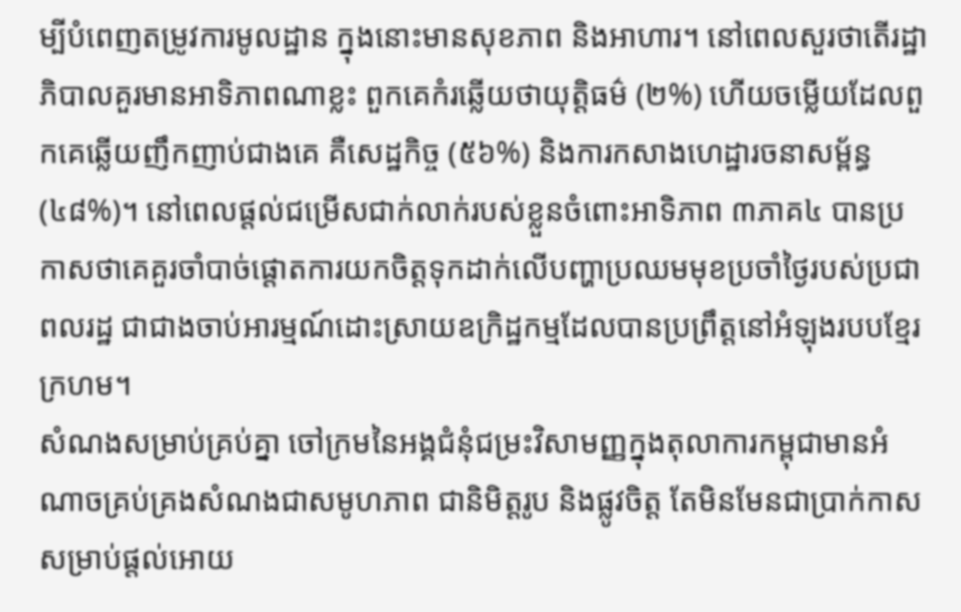ម្បីបំពេញតម្រូវការមូលដ្ឋាន ក្នុងនោះមានសុខភាព និងអាហារ។ នៅពេលសួរថាតើរដ្ឋាភិបាលគួរមានអាទិភាពណាខ្លះ ពួកគេកំរឆ្លើយថាយុត្តិធម៌ (២%) ហើយចម្លើយដែលពួកគេឆ្លើយញឹកញាប់ជាងគេ គឺសេដ្ឋកិច្ច (៥៦%) និងការកសាងហេដ្ឋារចនាសម្ព័ន្ធ (៤៨%)។ នៅពេលផ្តល់ជម្រើសជាក់លាក់របស់ខ្លួនចំពោះអាទិភាព ៣ភាគ៤ បានប្រកាសថាគេគួរចាំបាច់ផ្តោតការយកចិត្តទុកដាក់លើបញ្ហាប្រឈមមុខប្រចាំថ្ងៃរបស់ប្រជាពលរដ្ឋ ជាជាងចាប់អារម្មណ៍ដោះស្រាយឧក្រិដ្ឋកម្មដែលបានប្រព្រឹត្តនៅអំឡុងរបបខ្មែរក្រហម។
សំណងសម្រាប់គ្រប់គ្នា ចៅក្រមនៃអង្គជំនុំជម្រះវិសាមញ្ញក្នុងតុលាការកម្ពុជាមានអំណាចគ្រប់គ្រងសំណងជាសមូហភាព ជានិមិត្តរូប និងផ្លូវចិត្ត តែមិនមែនជាប្រាក់កាស សម្រាប់ផ្តល់អោយ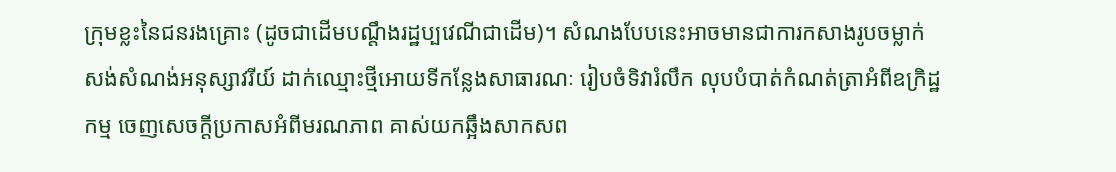ក្រុមខ្លះនៃជនរងគ្រោះ (ដូចជាដើមបណ្តឹងរដ្ឋប្បវេណីជាដើម)។ សំណងបែបនេះអាចមានជាការកសាងរូបចម្លាក់ សង់សំណង់អនុស្សាវរីយ៍ ដាក់ឈ្មោះថ្មីអោយទីកន្លែងសាធារណៈ រៀបចំទិវារំលឹក លុបបំបាត់កំណត់ត្រាអំពីឧក្រិដ្ឋកម្ម ចេញសេចក្តីប្រកាសអំពីមរណភាព គាស់យកឆ្អឹងសាកសព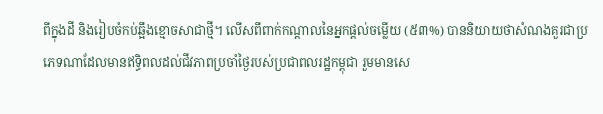ពីក្នុងដី និងរៀបចំកប់ឆ្អឹងខ្មោចសាជាថ្មី។ លើសពីពាក់កណ្តាលនៃអ្នកផ្តល់ចម្លើយ (៥៣%) បាននិយាយថាសំណងគួរជាប្រភេទណាដែលមានឥទ្ធិពលដល់ជីវភាពប្រចាំថ្ងៃរបស់ប្រជាពលរដ្ឋកម្ពុជា រួមមានសេ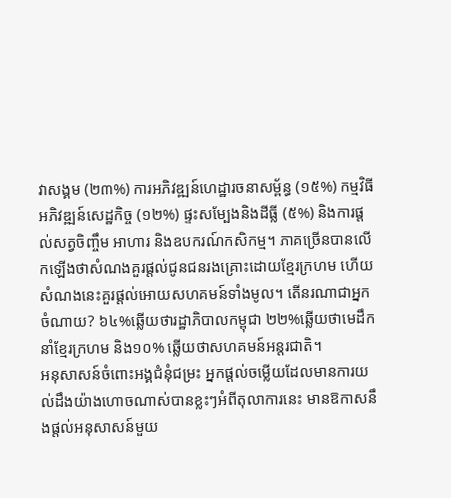វាសង្គម (២៣%) ការអភិវឌ្ឍន៍ហេដ្ឋារចនាសម្ព័ន្ធ (១៥%) កម្មវិធីអភិវឌ្ឍន៍សេដ្ឋកិច្ច (១២%) ផ្ទះសម្បែងនិងដីធ្លី (៥%) និងការផ្តល់សត្វចិញ្ចឹម អាហារ និងឧបករណ៍កសិកម្ម។ ភាគច្រើនបានលើកឡើងថាសំណងគួរផ្តល់ជូនជនរងគ្រោះដោយខ្មែរក្រហម ហើយសំណងនេះគួរផ្តល់អោយសហគមន៍ទាំងមូល។ តើនរណាជាអ្នកចំណាយ? ៦៤%ឆ្លើយថារដ្ឋាភិបាលកម្ពុជា ២២%ឆ្លើយថាមេដឹកនាំខ្មែរក្រហម និង១០% ឆ្លើយថាសហគមន៍អន្តរជាតិ។
អនុសាសន៍ចំពោះអង្គជំនុំជម្រះ អ្នកផ្តល់ចម្លើយដែលមានការយល់ដឹងយ៉ាងហោចណាស់បានខ្លះៗអំពីតុលាការនេះ មានឱកាសនឹងផ្តល់អនុសាសន៍មួយ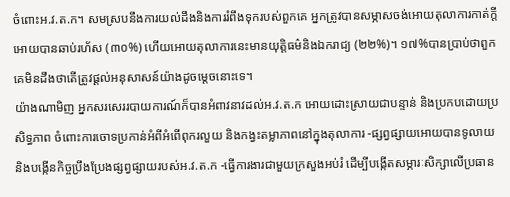ចំពោះអ.វ.ត.ក។ សមស្របនឹងការយល់ដឹងនិងការរំពឹងទុករបស់ពួកគេ អ្នកត្រូវបានសម្ភាសចង់អោយតុលាការកាត់ក្តីអោយបានឆាប់រហ័ស (៣០%) ហើយអោយតុលាការនេះមានយុត្តិធម៌និងឯករាជ្យ (២២%)។ ១៧%បានប្រាប់ថាពួកគេមិនដឹងថាតើត្រូវផ្តល់អនុសាសន៍យ៉ាងដូចម្តេចនោះទេ។
យ៉ាងណាមិញ អ្នកសរសេររបាយការណ៍ក៏បានអំពាវនាវដល់អ.វ.ត.ក អោយដោះស្រាយជាបន្ទាន់ និងប្រកបដោយប្រសិទ្ធភាព ចំពោះការចោទប្រកាន់អំពីអំពើពុករលួយ និងកង្វះតម្លាភាពនៅក្នុងតុលាការ -ផ្សព្វផ្សាយអោយបានទូលាយនិងបង្កើនកិច្ចប្រឹងប្រែងផ្សព្វផ្សាយរបស់អ.វ.ត.ក -ធ្វើការងារជាមួយក្រសួងអប់រំ ដើម្បីបង្កើតសម្ភារៈសិក្សាលើប្រធាន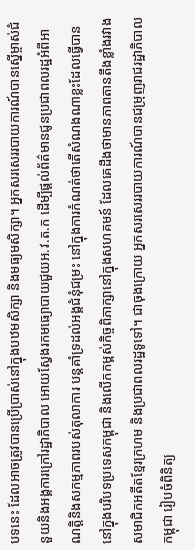បទនេះ ដែលអាចត្រូវបានប្រើប្រាស់នៅក្នុងបឋមសិក្សា និងមធ្យមសិក្សា។ អ្នកសរសេររបាយការណ៍បានស្នើម្ចាស់ជំនួយនិងអង្គការក្រៅរដ្ឋាភិបាល អោយស្វែងរកមធ្យោបាយជួយអ.វ.ត.ក ដើម្បីផ្តល់ព័ត៌មានជូនប្រជាពលរដ្ឋអំពីអាណត្តិនិងសកម្មភាពរបស់តុលាការ បន្តគាំទ្រដល់អង្គជំនុំជម្រះ នៅក្នុងការកំណត់ថាតើសំណងណាខ្លះដែលធ្វើបាននៅក្នុងបរិបទប្រទេសកម្ពុជា និងលើកកម្ពស់កិច្ចពិភាក្សានៅក្នុងសហគមន៍ ដែលគេដឹងថាមានភាពតានតឹងខ្លាំងរវាងសមាជិកអតីតខ្មែរក្រហម និងប្រជាពលរដ្ឋទូទៅ។ ជាចុងក្រោយ អ្នកសរសេររបាយការណ៍បានជម្រុញរាជរដ្ឋាភិបាលកម្ពុជា រៀបចំពិនិត្យ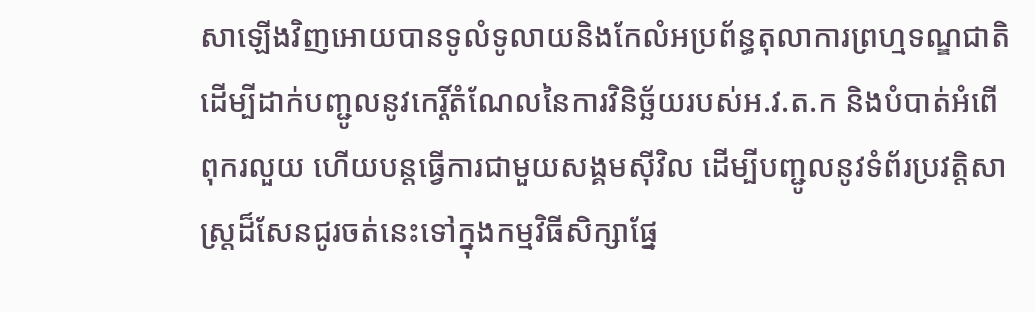សាឡើងវិញអោយបានទូលំទូលាយនិងកែលំអប្រព័ន្ធតុលាការព្រហ្មទណ្ឌជាតិ ដើម្បីដាក់បញ្ជូលនូវកេរ្តិ៍តំណែលនៃការវិនិច្ឆ័យរបស់អ.វ.ត.ក និងបំបាត់អំពើពុករលួយ ហើយបន្តធ្វើការជាមួយសង្គមស៊ីវិល ដើម្បីបញ្ជូលនូវទំព័រប្រវត្តិសាស្រ្តដ៏សែនជូរចត់នេះទៅក្នុងកម្មវិធីសិក្សាផ្នែ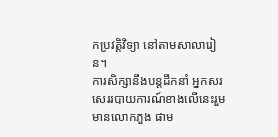កប្រវត្តិវិទ្យា នៅតាមសាលារៀន។
ការសិក្សានឹងបន្តដឹកនាំ អ្នកសរសេររបាយការណ៍ខាងលើនេះរួមមានលោកភួង ផាម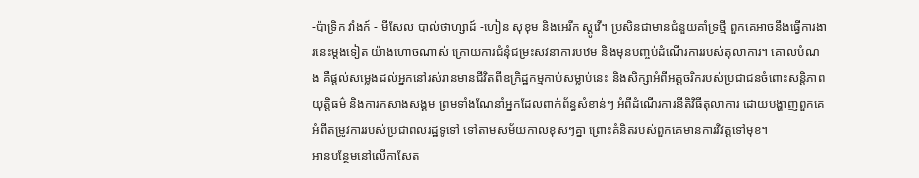-ប៉ាទ្រិក វាំងក៍ - មីសែល បាល់ថាហ្សាដ៍ -ហៀន សុខុម និងអេរីក ស្តូវើ។ ប្រសិនជាមានជំនួយគាំទ្រថ្មី ពួកគេអាចនឹងធ្វើការងារនេះម្តងទៀត យ៉ាងហោចណាស់ ក្រោយការជំនុំជម្រះសវនាការបឋម និងមុនបញ្ចប់ដំណើរការរបស់តុលាការ។ គោលបំណង គឺផ្តល់សម្លេងដល់អ្នកនៅរស់រានមានជីវិតពីឧក្រិដ្ឋកម្មកាប់សម្លាប់នេះ និងសិក្សាអំពីអត្តចរិករបស់ប្រជាជនចំពោះសន្តិភាព យុត្តិធម៌ និងការកសាងសង្គម ព្រមទាំងណែនាំអ្នកដែលពាក់ព័ន្ធសំខាន់ៗ អំពីដំណើរការនីតិវិធីតុលាការ ដោយបង្ហាញពួកគេអំពីតម្រូវការរបស់ប្រជាពលរដ្ឋទូទៅ ទៅតាមសម័យកាលខុសៗគ្នា ព្រោះគំនិតរបស់ពួកគេមានការវិវត្តទៅមុខ។
អានបន្ថែមនៅលើកាសែត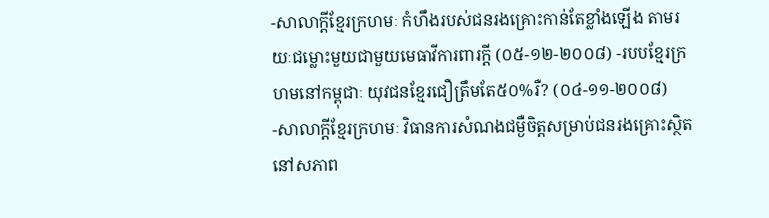-សាលាក្តីខ្មែរក្រហមៈ កំហឹងរបស់ជនរងគ្រោះកាន់តែខ្លាំងឡើង តាមរយៈជម្លោះមួយជាមួយមេធាវីការពារក្តី (០៥-១២-២០០៨) -របបខ្មែរក្រហមនៅកម្ពុជាៈ យុវជនខ្មែរជឿត្រឹមតែ៥០%រឺ? (០៤-១១-២០០៨) -សាលាក្តីខ្មែរក្រហមៈ វិធានការសំណងជម្ងឺចិត្តសម្រាប់ជនរងគ្រោះស្ថិតនៅសភាព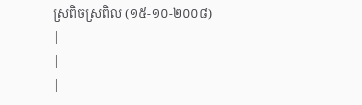ស្រពិចស្រពិល (១៥-១០-២០០៨)
|
|
|